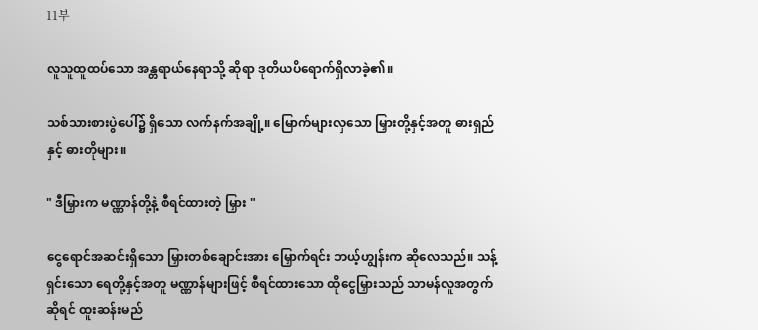11부

လူသူထူထပ်သော အန္တရာယ်နေရာသို့ ဆိုရာ ဒုတိယပိရောက်ရှိလာခဲ့၏။

သစ်သားစားပွဲပေါ်၌ ရှိသော လက်နက်အချို့။ မြောက်များလှသော မြှားတို့နှင့်အတူ ဓားရှည်နှင့် ဓားတိုများ။

" ဒီမြှားက မဏ္ဏာန်တို့နဲ့ စီရင်ထားတဲ့ မြှား "

ငွေရောင်အဆင်းရှိသော မြှားတစ်ချောင်းအား မြှောက်ရင်း ဘယ့်ဟျွန်းက ဆိုလေသည်။ သန့်ရှင်းသော ရေတို့နှင့်အတူ မဏ္ဏာန်များဖြင့် စီရင်ထားသော ထိုငွေမြှားသည် သာမန်လူအတွက်ဆိုရင် ထူးဆန်းမည်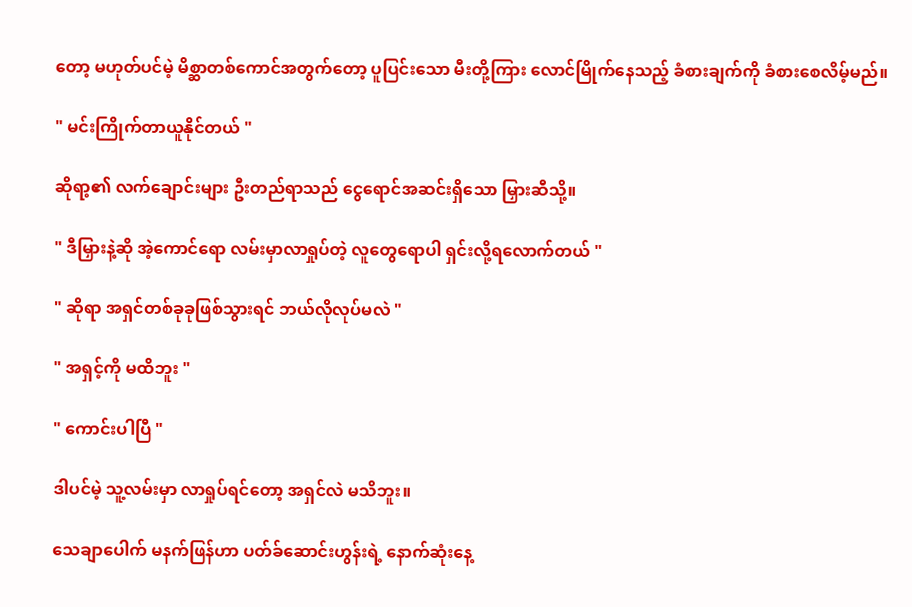တော့ မဟုတ်ပင်မဲ့ မိစ္ဆာတစ်ကောင်အတွက်တော့ ပူပြင်းသော မီးတို့ကြား လောင်မြိုက်နေသည့် ခံစားချက်ကို ခံစားစေလိမ့်မည်။

" မင်းကြိုက်တာယူနိုင်တယ် "

ဆိုရာ့၏ လက်ချောင်းများ ဦးတည်ရာသည် ငွေရောင်အဆင်းရှိသော မြှားဆီသို့။

" ဒီမြှားနဲ့ဆို အဲ့ကောင်ရော လမ်းမှာလာ‌ရှုပ်တဲ့ လူတွေရောပါ ရှင်းလို့ရလောက်တယ် "

" ဆိုရာ အရှင်တစ်ခုခုဖြစ်သွားရင် ဘယ်လိုလုပ်မလဲ "

" အရှင့်ကို မထိဘူး "

" ကောင်းပါပြီ "

ဒါပင်မဲ့ သူ့လမ်းမှာ လာရှုပ်ရင်တော့ အရှင်လဲ မသိဘူး။

သေချာပေါက် မနက်ဖြန်ဟာ ပတ်ခ်ဆောင်းဟွန်းရဲ့ နောက်ဆုံးနေ့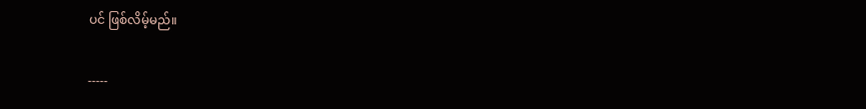ပင် ဖြစ်လိမ့်မည်။

-----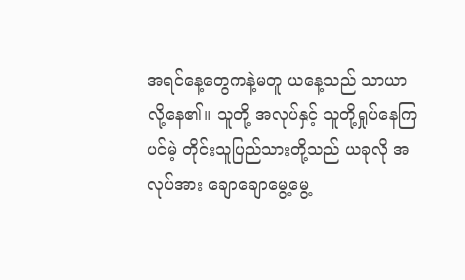အရင်နေ့တွေကနဲ့မတူ ယနေ့သည် သာယာလို့နေ၏။ သူတို့ အလုပ်နှင့် သူတို့ရှုပ်နေကြပင်မဲ့ တိုင်းသူပြည်သားတို့သည် ယခုလို အလုပ်အား ချောချောမွေ့မွေ့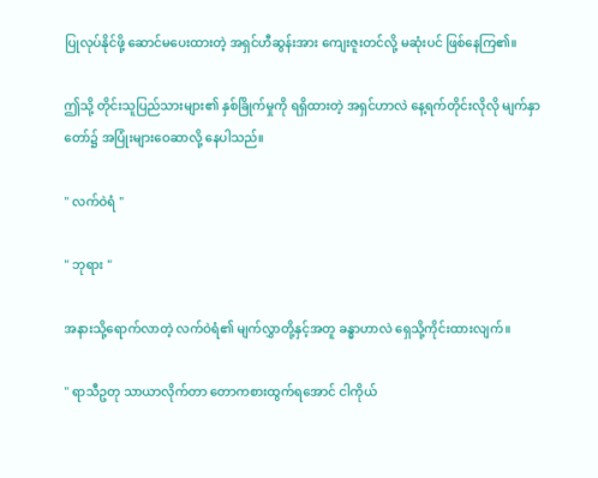ပြုလုပ်နိုင်ဖို့ ဆောင်မပေးထားတဲ့ အရှင်ဟီဆွန်းအား ကျေးဇူးတင်လို့ မဆုံးပင် ဖြစ်နေကြ၏။

ဤသို့ တိုင်းသူပြည်သားများ၏ နှစ်ခြိုက်မှုကို ရရှိထားတဲ့ အရှင်ဟာလဲ နေ့ရက်တိုင်းလိုလို မျက်နှာတော်၌ အပြုံးများဝေဆာလို့ နေပါသည်။

" လက်ဝဲရံ "

" ဘုရား "

အနားသို့ရောက်လာတဲ့ လက်ဝဲရံ၏ မျက်လွှာတို့နှင့်အတူ ခန္ဓာဟာလဲ ရှေသို့ကိုင်းထားလျက်။

" ရာသီဥတု သာယာလိုက်တာ တောကစားထွက်ရအောင် ငါကိုယ်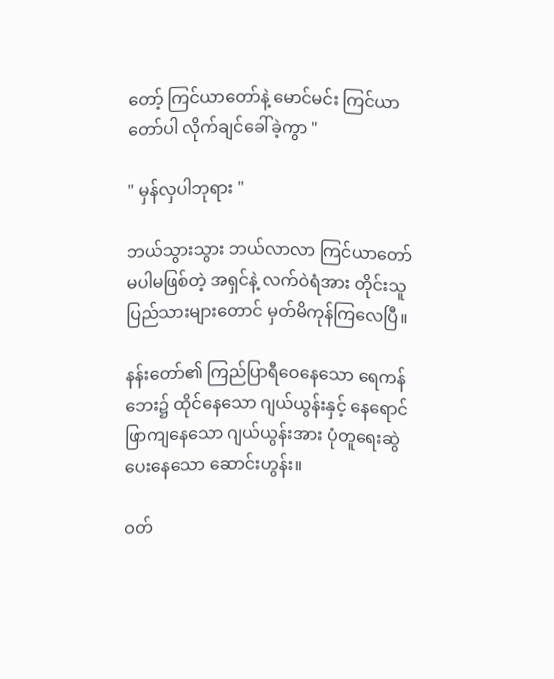တော့် ကြင်ယာတော်နဲ့ မောင်မင်း ကြင်ယာတော်ပါ လိုက်ချင်ခေါ်ခဲ့ကွာ "

" မှန်လှပါဘုရား "

ဘယ်သွားသွား ဘယ်လာလာ ကြင်ယာတော်မပါမဖြစ်တဲ့ အရှင်နဲ့ လက်ဝဲရံအား တိုင်းသူပြည်သားများတောင် မှတ်မိကုန်ကြလေပြီ။

နန်းတော်၏ ကြည်ပြာရီဝေနေသော ရေကန်ဘေး၌ ထိုင်နေသော ဂျယ်ယွန်းနှင့် နေရောင်ဖြာကျနေသော ဂျယ်ယွန်းအား ပုံတူရေးဆွဲပေးနေသော ဆောင်းဟွန်း။

ဝတ်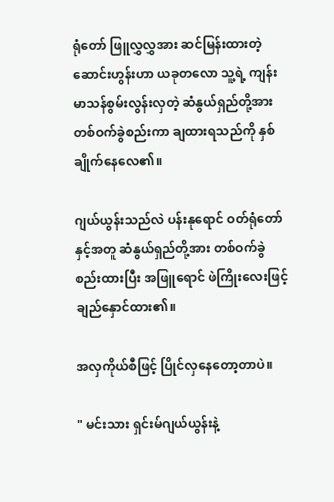ရုံတော် ဖြူလွှလွှအား ဆင်မြန်းထားတဲ့ ဆောင်းဟွန်းဟာ ယခုတလော သူ့ရဲ့ ကျန်းမာသန်စွမ်းလွန်းလှတဲ့ ဆံနွယ်ရှည်တို့အား တစ်ဝက်ခွဲစည်းကာ ချထားရသည်ကို နှစ်ချိုက်နေလေ၏။

ဂျယ်ယွန်းသည်လဲ ပန်းနုရောင် ဝတ်ရုံ‌တော်နှင့်အတူ ဆံနွယ်ရှည်တို့အား တစ်ဝက်ခွဲစည်းထားပြီး အဖြူရောင် ဖဲကြိုးလေးဖြင့် ချည်နှောင်ထား၏။

အလှကိုယ်စီဖြင့် ပြိုင်လှနေတော့တာပဲ။

" မင်းသား ရှင်းမ်ဂျယ်ယွန်းနဲ့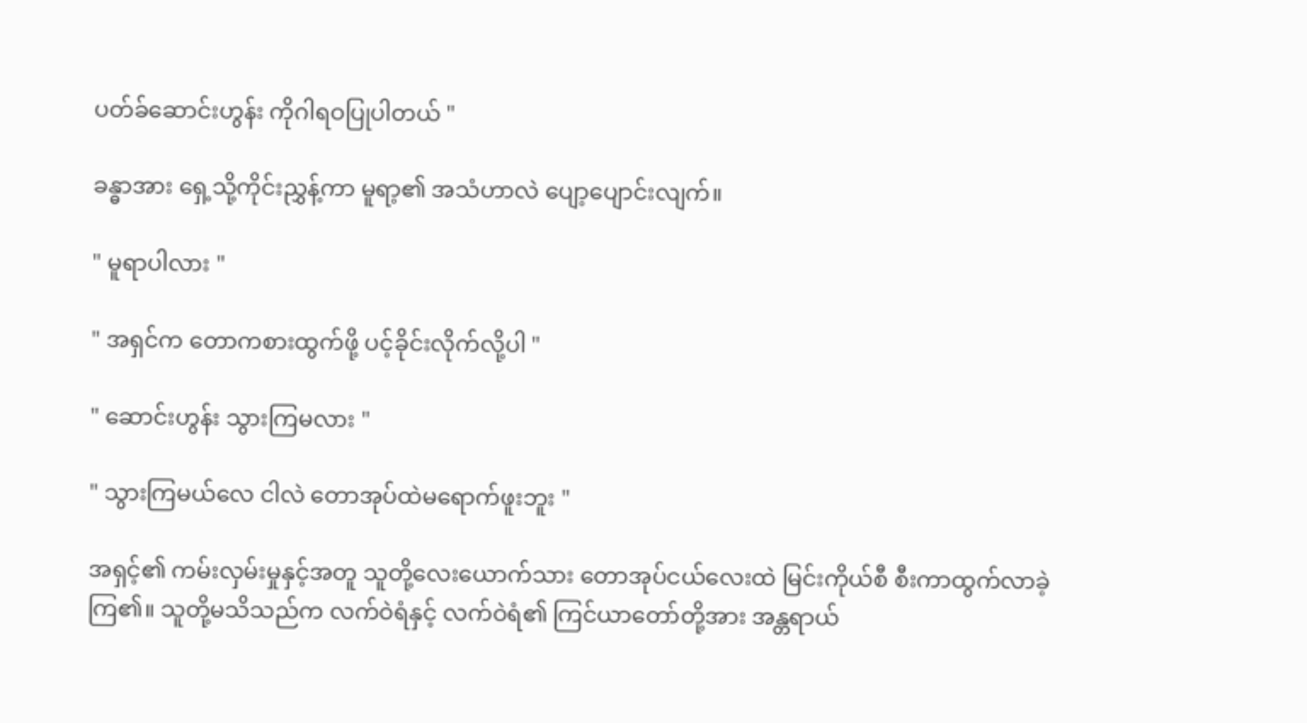ပတ်ခ်ဆောင်းဟွန်း ကိုဂါရဝပြုပါတယ် "

ခန္ဓာအား ရှေ့သို့ကိုင်းညွှန့်ကာ မူရာ့၏ အသံဟာလဲ ပျော့ပျောင်းလျက်။

" မူရာပါလား "

" အရှင်က တောကစားထွက်ဖို့ ပင့်ခိုင်းလိုက်လို့ပါ "

" ဆောင်းဟွန်း သွားကြမလား "

" သွားကြမယ်လေ ငါလဲ တောအုပ်ထဲမရောက်ဖူးဘူး "

အရှင့်၏ ကမ်းလှမ်းမှုနှင့်အတူ သူတို့လေးယောက်သား တောအုပ်ငယ်လေးထဲ မြင်းကိုယ်စီ စီးကာထွက်လာခဲ့ကြ၏။ သူတို့မသိသည်က လက်ဝဲရံနှင့် လက်ဝဲရံ၏ ကြင်ယာတော်တို့အား အန္တရာယ်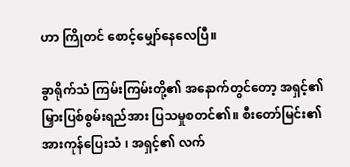ဟာ ကြိုတင် စောင့်မျှော်နေလေပြီ။

ခွာရိုက်သံ ကြမ်းကြမ်းတို့၏ အနောက်တွင်တော့ အရှင့်၏ မြှားပြစ်စွမ်းရည်အား ပြသမှုစတင်၏။ စီးတော်မြင်း၏ အားကုန်ပြေးသံ ၊ အရှင့်၏ လက်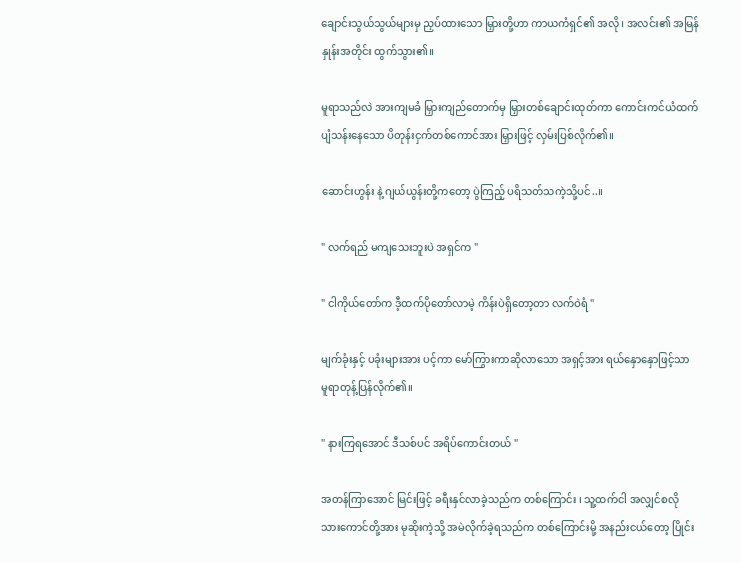ချောင်းသွယ်သွယ်များမှ ညှပ်ထားသော မြှားတို့ဟာ ကာယကံရှင်၏ အလို ၊ အလင်း၏ အမြန်နှုန်းအတိုင်း ထွက်သွား၏။

မူရာသည်လဲ အားကျမခံ မြှားကျည်တောက်မှ မြှားတစ်ချောင်းထုတ်ကာ ကောင်းကင်ယံထက် ပျံသန်းနေသော ပိတုန်းငှက်တစ်ကောင်အား မြှားဖြင့် လှမ်းပြစ်လိုက်၏။

ဆောင်းဟွန်း နဲ့ ဂျယ်ယွန်းတို့က‌တော့ ပွဲကြည့် ပရိသတ်သကဲ့သို့ပင်..။

" လက်ရည် မကျသေးဘူးပဲ အရှင်က "

" ငါကိုယ်တော်က ဒီ့ထက်ပိုတော်လာမဲ့ ကိန်းပဲရှိတော့တာ လက်ဝဲရံ "

မျက်ခုံးနှင့် ပခုံးများအား ပင့်ကာ မော်ကြွားကာဆိုလာသော အရှင့်အား ရယ်နှောနှောဖြင့်သာ မူရာတုန့်ပြန်လိုက်၏။

" နားကြရအောင် ဒီသစ်ပင် အရိပ်ကောင်းတယ် "

အတန်ကြာအောင် မြင်းဖြင့် ခရီးနှင်လာခဲ့သည်က တစ်ကြောင်း ၊ သူ့ထက်ငါ အလျှင်စလို သားကောင်တို့အား မုဆိုးကဲ့သို့ အမဲလိုက်ခဲ့ရသည်က တစ်ကြောင်းမို့ အနည်းငယ်တော့ ပြိုင်း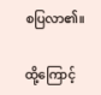စပြလာ၏။

ထို့ကြောင့်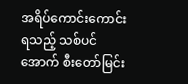အရိပ်ကောင်းကောင်းရသည့် သစ်‌ပင်အောက် စီးတော်မြင်း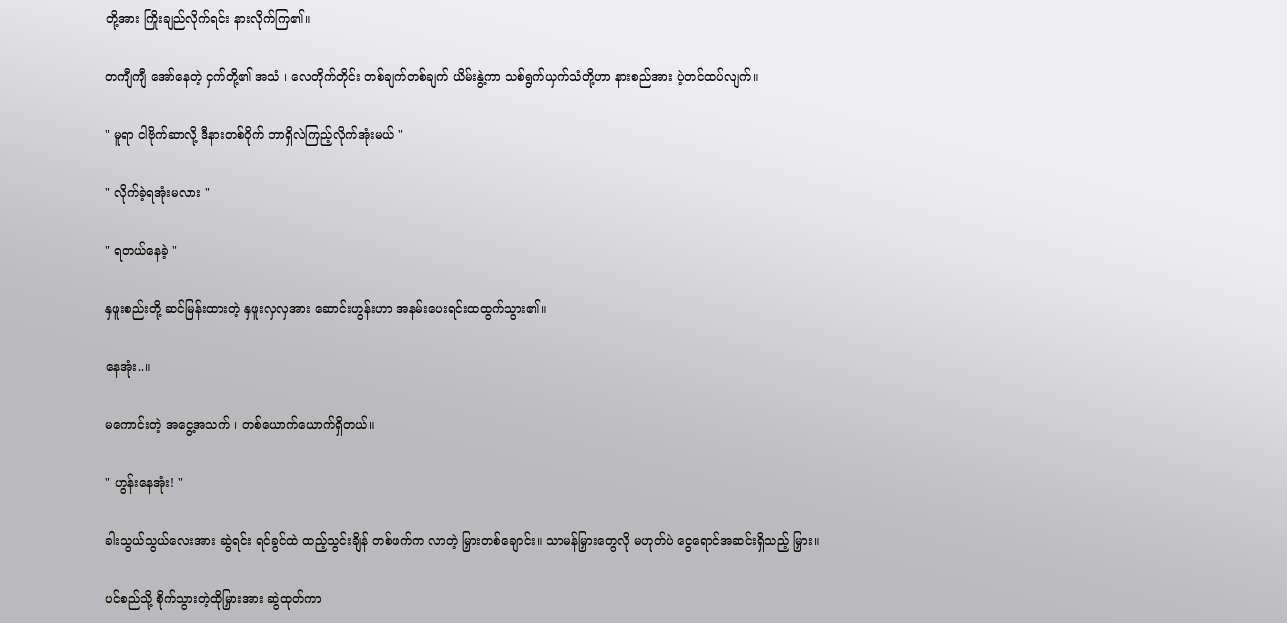တို့အား ကြိုးချည်လိုက်ရင်း နားလိုက်ကြ၏။

တကျီကျီ အော်နေတဲ့ ငှက်တို့၏ အသံ ၊ လေတိုက်တိုင်း တစ်ချက်တစ်ချက် ယိမ်းနွဲ့ကာ သစ်ရွက်ယှက်သံတို့ဟာ နားစည်အား ပဲ့တင်ထပ်လျက်။

" မူရာ ငါဗိုက်ဆာလို့ ဒီနားတစ်ဝိုက် ဘာရှိလဲကြည့်လိုက်အုံးမယ် "

" လိုက်ခဲ့ရအုံးမလား "

" ရတယ်နေခဲ့ "

နှဖူးစည်းတို့ ဆင်မြန်းထားတဲ့ နှဖူးလှလှအား ဆောင်းဟွန်းဟာ အနမ်းပေးရင်းထထွက်သွား၏။

နေအုံး..။

မကောင်းတဲ့ အငွေ့အသက် ၊ တစ်ယောက်ယောက်ရှိတယ်။

" ဟွန်းနေအုံး! "

ခါးသွယ်သွယ်လေးအား ဆွဲရင်း ရင်ခွင်ထဲ ထည့်သွင်းချိန် တစ်ဖက်က လာတဲ့ မြှားတစ်ချောင်း။ သာမန်မြှားတွေလို မဟုတ်ပဲ ငွေရောင်အဆင်းရှိသည့် မြှား။

ပင်စည်သို့ စိုက်သွားတဲ့ထိုမြှားအား ဆွဲထုတ်ကာ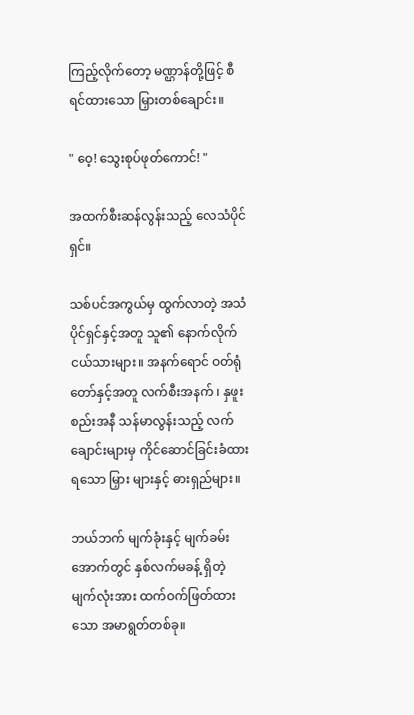ကြည့်လိုက်တော့ မဏ္ဌာန်တို့ဖြင့် စီရင်ထားသော မြှားတစ်ချောင်း။

" ဝေ့! သွေးစုပ်ဖုတ်ကောင်! "

အထက်စီးဆန်လွန်းသည့် ‌လေသံပိုင်ရှင်။

သစ်ပင်အကွယ်မှ ထွက်လာတဲ့ အသံပိုင်ရှင်နှင့်အတူ သူ၏ နောက်လိုက်ငယ်သားများ။ အနက်ရောင် ဝတ်ရုံတော်နှင့်အတူ လက်စီးအနက် ၊ နှဖူးစည်းအနီ သန်မာလွန်းသည့် လက်ချောင်းများမှ ကိုင်ဆောင်ခြင်းခံထားရသော မြှား များနှင့် ဓားရှည်များ။

ဘယ်ဘက် မျက်ခုံးနှင့် မျက်ခမ်းအောက်တွင် နှစ်လက်မခန့် ရှိတဲ့ မျက်လုံးအား ထက်ဝက်ဖြတ်ထားသော အမာရွတ်တစ်ခု။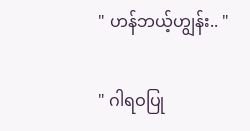" ဟန်ဘယ့်ဟျွန်း.. "

" ဂါရဝပြု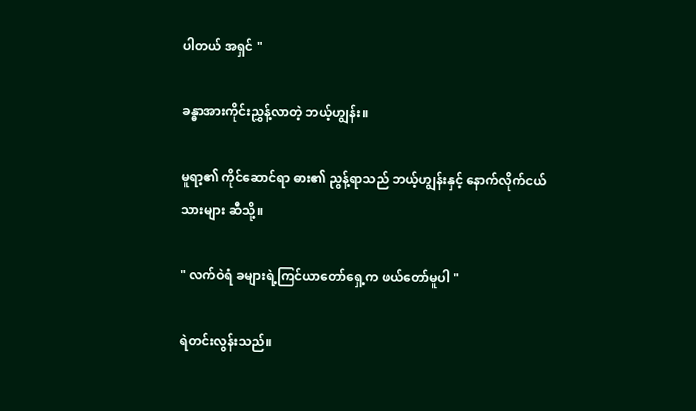ပါတယ် အရှင် "

ခန္ဓာအားကိုင်းညွှန့်လာတဲ့ ဘယ့်ဟျွန်း။

မူရာ့၏ ကိုင်ဆောင်ရာ ဓား၏ ညွန့်ရာသည် ဘယ့်ဟျွန်းနှင့် နောက်လိုက်ငယ်သားများ ဆီသို့။

" လက်ဝဲရံ ခများရဲ့ကြင်ယာတော်ရှေ့က ဖယ်တော်မူပါ "

ရဲတင်းလွန်းသည်။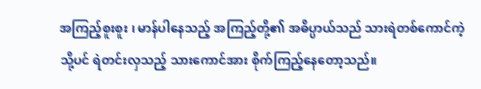အကြည့်စူးစူး ၊ မာန်ပါနေသည့် အကြည့်တို့၏ အဓိပ္ပာယ်သည် သားရဲတစ်ကောင်ကဲ့သို့ပင် ရဲတင်းလှသည့် သားကောင်အား စိုက်ကြည့်နေတော့သည်။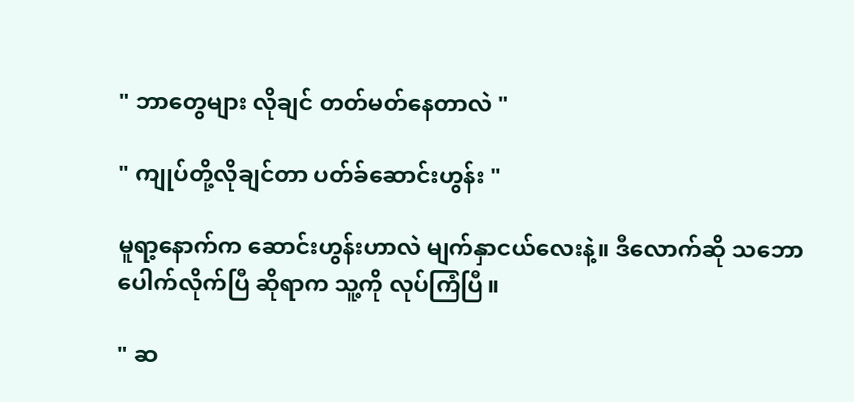" ဘာတွေများ လိုချင် တတ်မတ်နေတာလဲ "

" ကျုပ်တို့လိုချင်တာ ပတ်ခ်ဆောင်းဟွန်း "

မူရာ့နောက်က ဆောင်းဟွန်းဟာလဲ မျက်နှာငယ်လေးနဲ့။ ဒီလောက်ဆို သဘောပေါက်လိုက်ပြီ ဆိုရာက သူ့ကို လုပ်ကြံပြီ။

" ဆ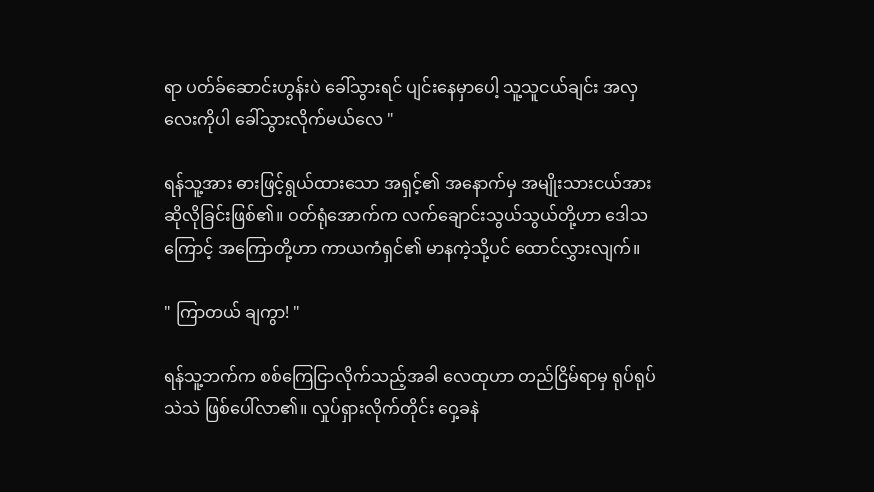ရာ ‌ပတ်ခ်ဆောင်းဟွန်းပဲ ခေါ်သွားရင် ‌ပျင်းနေမှာပေါ့ သူ့သူငယ်ချင်း အလှလေးကိုပါ ‌ခေါ်သွားလိုက်မယ်လေ "

ရန်သူ့အား ဓားဖြင့်ရွယ်ထားသော အရှင့်၏ အနောက်မှ အမျိုးသားငယ်အား ဆိုလိုခြင်းဖြစ်၏။ ဝတ်ရုံအောက်က လက်ချောင်းသွယ်သွယ်တို့ဟာ ဒေါသကြောင့် အကြောတို့ဟာ ‌ကာယကံရှင်၏ မာနကဲ့သို့ပင် ထောင်လွှားလျက်။

" ကြာတယ် ချကွာ! "

ရန်သူ့ဘက်က စစ်ကြေငြာလိုက်သည့်အခါ လေထုဟာ တည်ငြိမ်ရာမှ ရုပ်ရုပ်သဲသဲ ဖြစ်ပေါ်လာ၏။ လှုပ်ရှားလိုက်တိုင်း ဝှေ့ခနဲ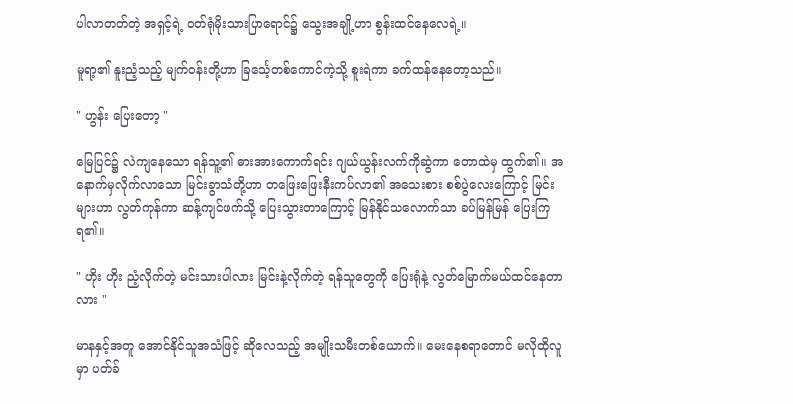ပါလာတတ်တဲ့ အရှင့်ရဲ့ ဝတ်ရုံမိုးသားပြာရောင်၌ သွေးအချို့ဟာ စွန်းထင်နေလေရဲ့။

မူရာ့၏ နူးညံ့သည့် မျက်ဝန်းတို့ဟာ ခြင်္သေ့တစ်ကောင်ကဲ့သို့ စူးရဲကာ ခက်ထန်နေတော့သည်။

" ဟွန်း ပြေးတော့ "

မြေပြင်၌ လဲကျနေသော ရန်သူ့၏ ဓားအားကောက်ရင်း ဂျယ်ယွန်းလက်ကိုဆွဲကာ တောထဲမှ ထွက်၏။ အနောက်မှလိုက်လာသော ‌မြင်းခွာသံတို့ဟာ တဖြေးဖြေးနီးကပ်လာ၏ အသေးစား စစ်ပွဲလေးကြောင့် မြင်းများဟာ လွတ်ကုန်ကာ ဆန့်ကျင်ဖက်သို့ ပြေးသွားတာကြောင့် မြန်နိုင်သလောက်သာ ခပ်မြန်မြန် ပြေးကြရ၏။

" ဟိုး ဟိုး ညံ့လိုက်တဲ့ မင်းသားပါလား မြင်းနဲ့လိုက်တဲ့ ရန်သူတွေကို ပြေးရုံနဲ့ လွတ်မြောက်မယ်ထင်နေတာလား "

မာနနှင့်အတူ အောင်နိုင်သူအသံဖြင့် ဆိုလေသည့် အမျိုးသမီးတစ်ယောက်။ မေးနေစရာတောင် မလိုထိုလူမှာ ပတ်ခ်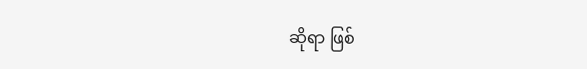ဆိုရာ ဖြစ်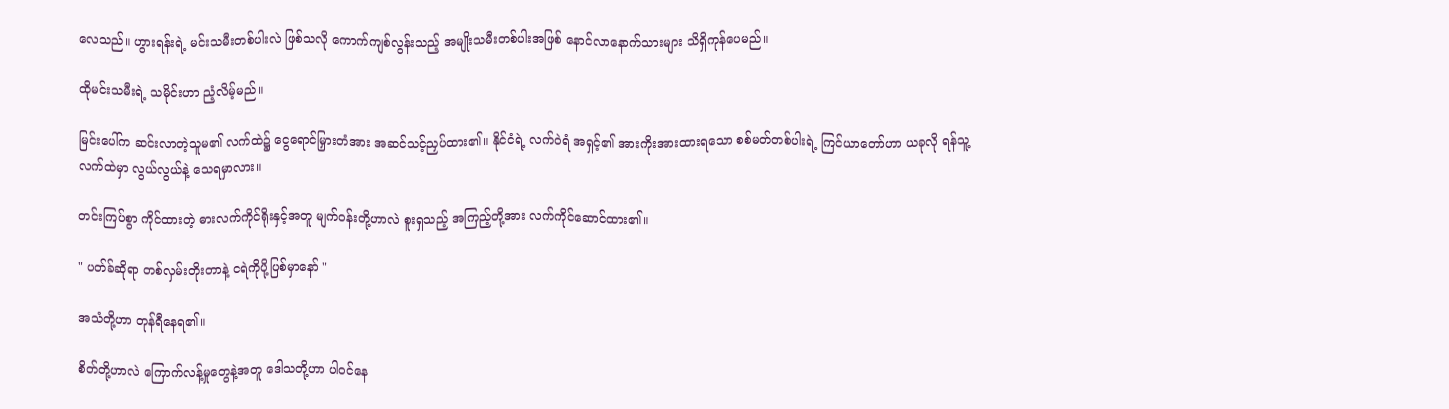လေသည်။ ဟွားရန်းရဲ့ မင်းသမီးတစ်ပါးလဲ ဖြစ်သလို ကောက်ကျစ်လွန်းသည့် အမျိုးသမီးတစ်ပါးအဖြစ် နောင်လာနောက်သားများ သိရှိကုန်ပေမည်။

ထိုမင်းသမီးရဲ့ သမိုင်းဟာ ညံ့‌လိမ့်မည်။

မြင်းပေါ်က ဆင်းလာတဲ့သူမ၏ လက်ထဲ၌ ငွေရောင်မြှားတံအား အဆင်သင့်ညှပ်ထား၏။ နိုင်ငံရဲ့ လက်ဝဲရံ အရှင့်၏ အားကိုးအားထားရသော စစ်မတ်တစ်ပါးရဲ့ ကြင်ယာတော်ဟာ ယခုလို ရန်သူ့လက်ထဲမှာ လွယ်လွယ်နဲ့ သေရမှာလား။

တင်းကြပ်စွာ ကိုင်ထားတဲ့ ဓားလက်ကိုင်ရိုးနှင့်အတူ မျက်ဝန်းတို့ဟာလဲ စူးရှသည့် အကြည့်တို့အား လက်ကိုင်ဆောင်ထား၏။

" ပတ်ခ်‌ဆိုရာ တစ်လှမ်းတိုးတာနဲ့ ငရဲကိုပို့ပြစ်မှာနော် "

အသံတို့ဟာ တုန်ရီနေရ၏။

စိတ်တို့ဟာလဲ ကြောက်လန့်မှုတွေနဲ့အတူ ဒေါသတို့ဟာ ပါဝင်နေ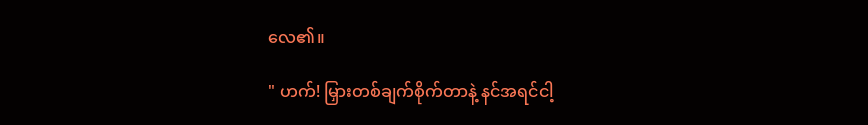လေ၏။

" ဟက်! မြှားတစ်ချက်စိုက်တာနဲ့ နင်အရင်ငါ့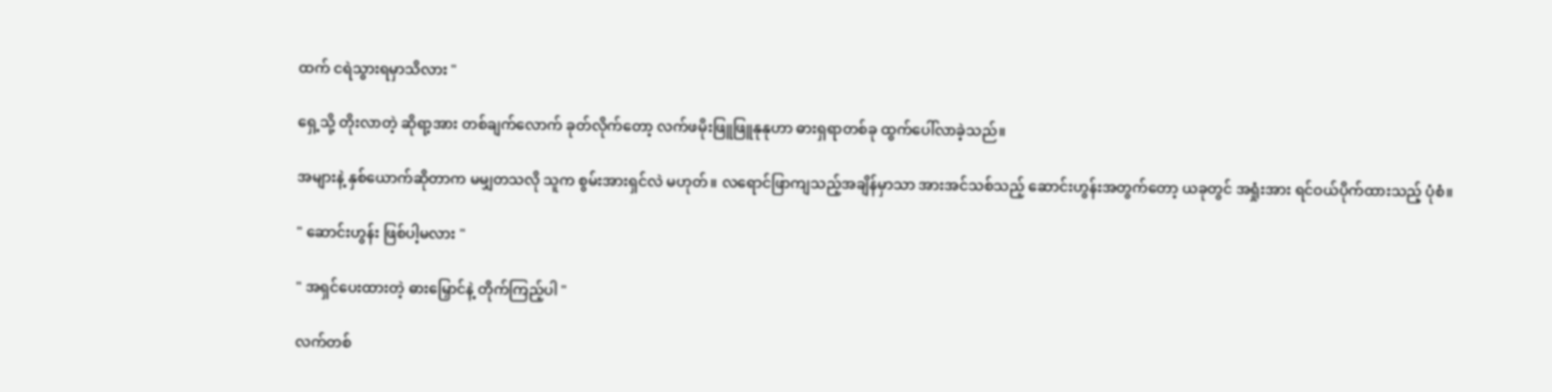ထက် ငရဲသွားရမှာသိလား "

ရှေ့သို့ တိုးလာတဲ့ ဆိုရာ့အား တစ်ချက်လောက် ခုတ်လိုက်တော့ လက်ဖမိုးဖြူဖြူနုနုဟာ ဓားရှရာတစ်ခု ထွက်ပေါ်လာခဲ့သည်။

အများနဲ့ နှစ်ယောက်ဆိုတာက မမျှတသလို သူက စွမ်းအားရှင်လဲ မဟုတ်။ လရောင်ဖြာကျသည့်အချိန်မှာသာ အားအင်သစ်သည့် ဆောင်းဟွန်းအတွက်တော့ ယခုတွင် အရှုံးအား ရင်ဝယ်ပိုက်ထားသည့် ပုံစံ။

" ဆောင်းဟွန်း ဖြစ်ပါ့မလား "

" အရှင်ပေးထားတဲ့ ဓားမြှောင်နဲ့ တိုက်ကြည့်ပါ "

လက်တစ်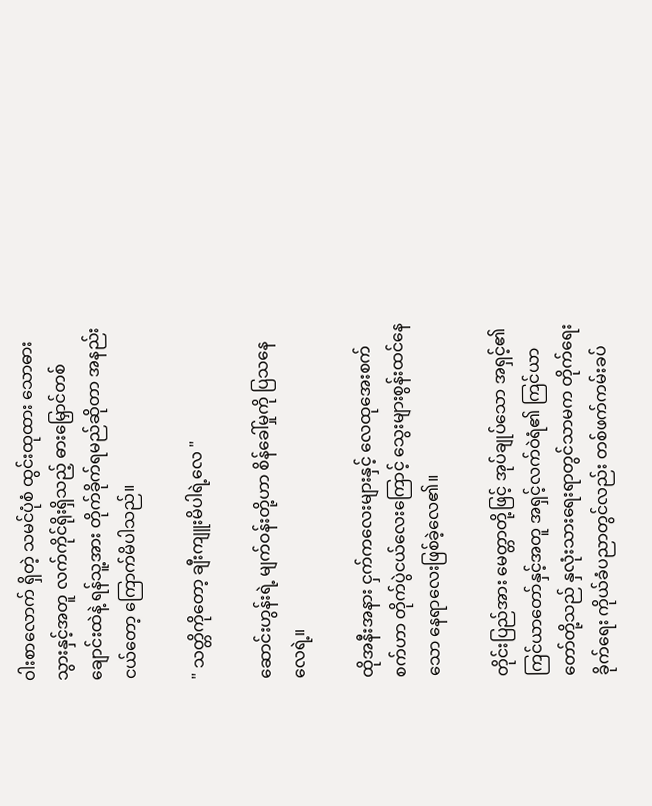ဝါးစာလောက် ရှိတဲ့ သမင်ပုံစံ ထွင်းထု‌ထား သောဓားသွားနှင့်အတူ လက်ကိုင်ရိုးရှိသည့် ဓားမြှောင်တစ်ချောင်းထဲနဲ့ ရန်သူ့အား တိုက်ခိုက်ရမည်ဆိုတာ အနည်းငယ်တော့ ကြောက်မိပါသည်။

" သတ္တိကိုတော့ ချီးကျူးမိပါရဲ့လေ "

ဆောင်းဟွန်းရဲ့ မျက်ဝန်းတို့ဟာ စိန်ခေါ်မှုကို ပြသနေလေရဲ့။

ထိုအနီးအနား ငှက်ကလေးများနှင့် လေထုအေးစက်စက်ဟာ တိုက်ပွဲငယ်လေးကြောင့် သွေးများစွန်းထင်နေသော နေရာလေးဖြစ်ခဲ့လေ၏။

တိုင်းပြည်အား မေတ္တာတို့ဖြင့် အုပ်ချုပ်သော အရှင့်၏ ကြင်ယာတော်နှင့်အတူ အရှင့်လက်ဝဲရံ၏ ကြင်ယာတော်တို့သည် နှလုံးသားရေးရာတွင်သာမက တိုက်ရေးခိုက်ရေး ကိုယ်ခံပညာတွင်လည်း တစ်ဖက်ကမ်းခပ်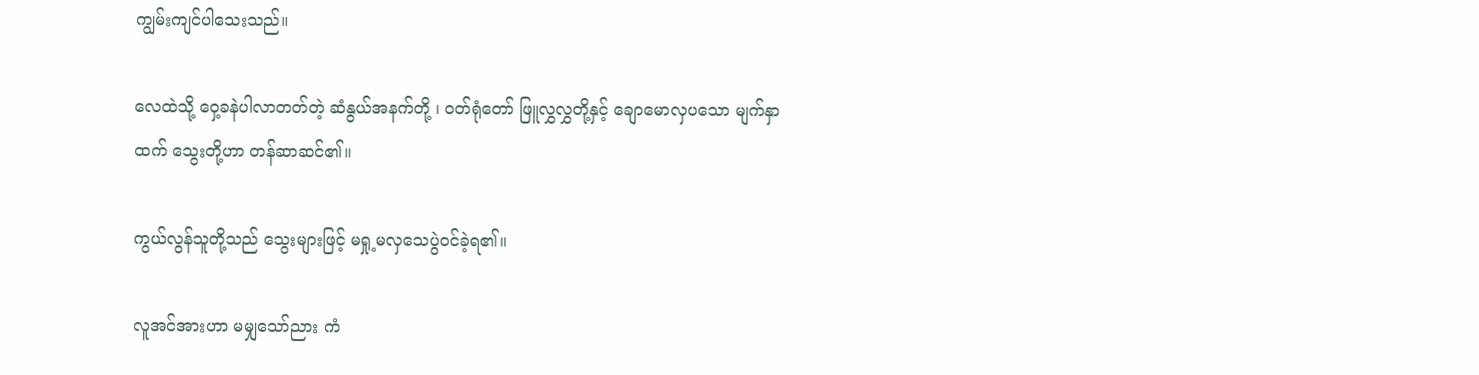ကျွမ်းကျင်ပါသေးသည်။

လေထဲသို့ ဝှေ့ခနဲပါလာတတ်တဲ့ ဆံနွယ်အနက်တို့ ၊ ဝတ်ရုံတော် ဖြူလွှလွှတို့နှင့် ချောမောလှပသော မျက်နှာထက် သွေးတို့ဟာ တန်ဆာဆင်၏။

ကွယ်လွန်သူတို့သည် သွေးများဖြင့် မရှု့မလှသေပွဲဝင်ခဲ့ရ၏။

လူအင်အားဟာ မမျှသော်ညား ကံ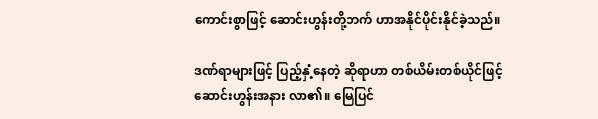ကောင်းစွာဖြင့် ဆောင်းဟွန်းတို့ဘက် ဟာအနိုင်ပိုင်းနိုင်ခဲ့သည်။

ဒဏ်ရာများဖြင့် ပြည့်နှံ့နေတဲ့ ဆိုရာဟာ တစ်ယိမ်းတစ်ယိုင်ဖြင့် ဆောင်းဟွန်းအနား လာ၏။ မြေပြင်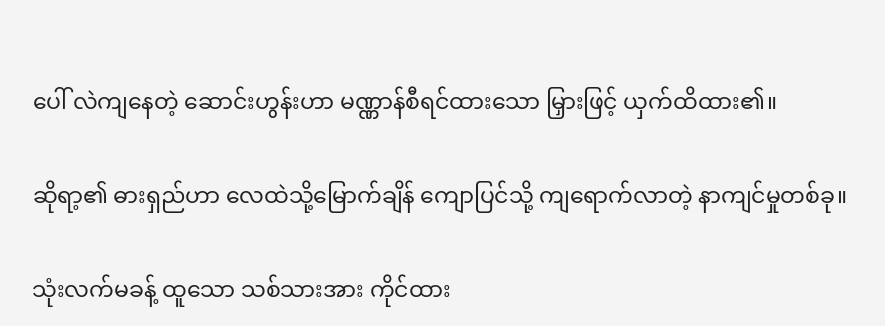ပေါ် လဲကျနေတဲ့ ဆောင်းဟွန်းဟာ မဏ္ဏာန်စီရင်ထားသော မြှားဖြင့် ယှက်ထိထား၏။

ဆိုရာ့၏ ဓားရှည်ဟာ လေထဲသို့မြောက်ချိန် ကျောပြင်သို့ ကျရောက်လာတဲ့ နာကျင်မှုတစ်ခု။

သုံးလက်မခန့် ထူသော သစ်သားအား ကိုင်ထား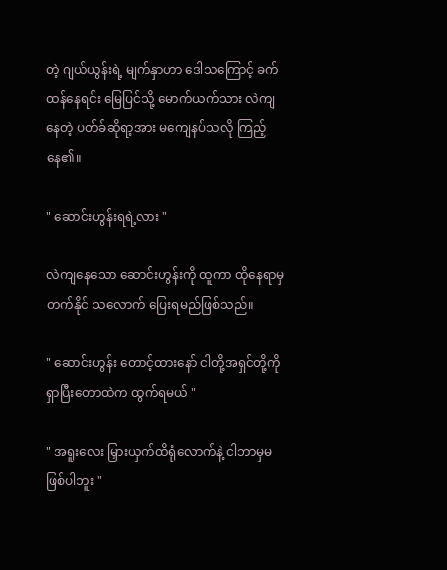တဲ့ ဂျယ်ယွန်းရဲ့ မျက်နှာဟာ ဒေါသကြောင့် ခက်ထန်နေရင်း မြေပြင်သို့ မောက်ယက်သား လဲကျနေတဲ့ ပတ်ခ်ဆိုရာ့အား မကျေနပ်သလို ကြည့်နေ၏။

" ဆောင်းဟွန်းရရဲ့လား "

လဲကျနေသော ဆောင်းဟွန်းကို ထူကာ ထိုနေရာမှ တက်နိုင် သလောက် ပြေးရမည်ဖြစ်သည်။

" ဆောင်းဟွန်း တောင့်ထားနော် ငါတို့အရှင်တို့ကို ရှာပြီးတောထဲက ထွက်ရမယ် "

" အရူးလေး မြှားယှက်ထိရုံလောက်နဲ့ ငါဘာမှမဖြစ်ပါဘူး "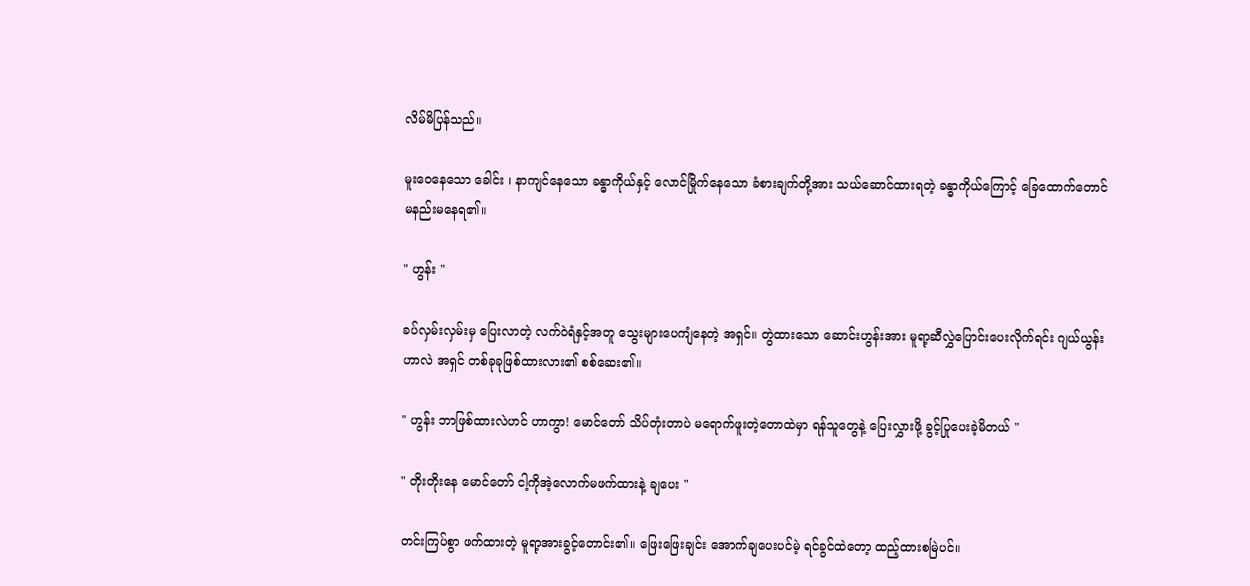လိမ်မိပြန်သည်။

မူးဝေနေသော ခေါင်း ၊ နာကျင်နေသော ခန္ဓာကိုယ်နှင့် လောင်မြိုက်နေသော ခံစားချက်တို့အား သယ်ဆောင်ထားရတဲ့ ခန္ဓာကိုယ်ကြောင့် ခြေထောက်တောင် မ‌နည်းမနေရ၏။

" ဟွန်း "

ခပ်လှမ်းလှမ်းမှ ပြေးလာတဲ့ လက်ဝဲရံနှင့်အတူ သွေးများပေကျံနေတဲ့ အရှင်။ တွဲထားသော ဆောင်းဟွန်းအား မူရာ့ဆီလွှဲပြောင်းပေးလိုက်ရင်း ဂျယ်ယွန်းဟာလဲ အရှင် တစ်ခုခုဖြစ်ထားလား၏ စစ်ဆေး၏။

" ဟွန်း ဘာဖြစ်ထားလဲဟင် ဟာကွာ! မောင်တော် သိပ်တုံးတာပဲ မရောက်ဖူး‌တဲ့တောထဲမှာ ရန်သူတွေနဲ့ ပြေးလွှားဖို့ ခွင့်ပြုပေးခဲ့မိတယ် "

" တိုးတိုးနေ မောင်တော် ငါ့ကိုအဲ့လောက်မဖက်ထားနဲ့ ချပေး "

တင်းကြပ်စွာ ဖက်ထားတဲ့ မူရာ့အားခွင့်တောင်း၏။ ဖြေးဖြေးချင်း အောက်ချပေး‌ပင်မဲ့ ရင်ခွင်ထဲတော့ ထည့်ထားစမြဲပင်။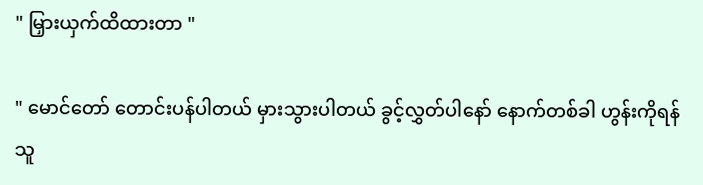" မြှားယှက်ထိထားတာ "

" မောင်တော် တောင်းပန်ပါတယ် မှားသွားပါတယ် ခွင့်လွှတ်ပါနော် နောက်တစ်ခါ ဟွန်းကိုရန်သူ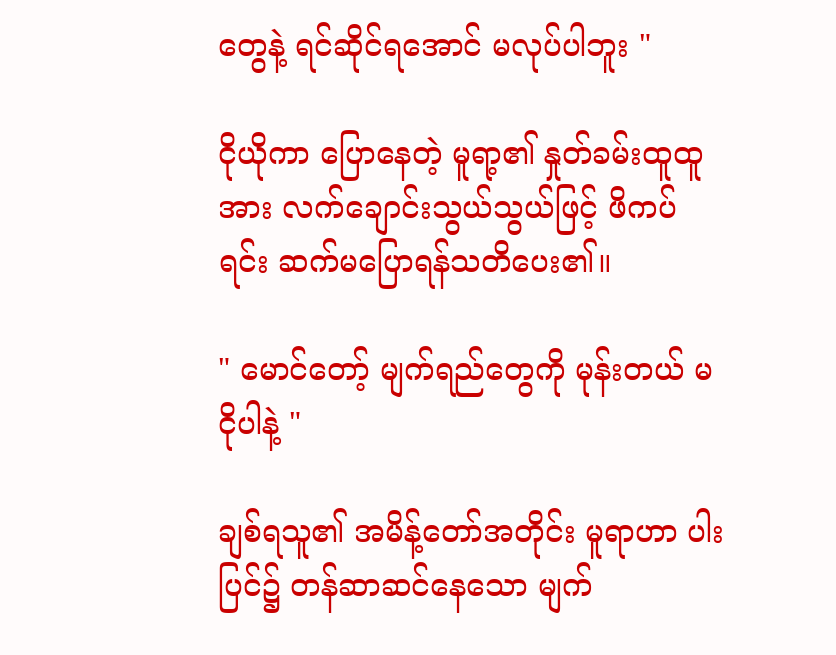တွေနဲ့ ရင်ဆိုင်ရအောင် မလုပ်ပါဘူး "

ငိုယိုကာ ပြောနေတဲ့ ‌မူရာ့၏ နှုတ်ခမ်းထူထူအား လက်ချောင်းသွယ်သွယ်ဖြင့် ဖိကပ်ရင်း ဆက်မပြောရန်သတိပေး၏။

" မောင်တော့် မျက်ရည်တွေကို မုန်းတယ် မငိုပါနဲ့ "

ချစ်ရသူ၏ အမိန့်တော်အတိုင်း မူရာဟာ ပါးပြင်၌ တန်ဆာဆင်နေသော မျက်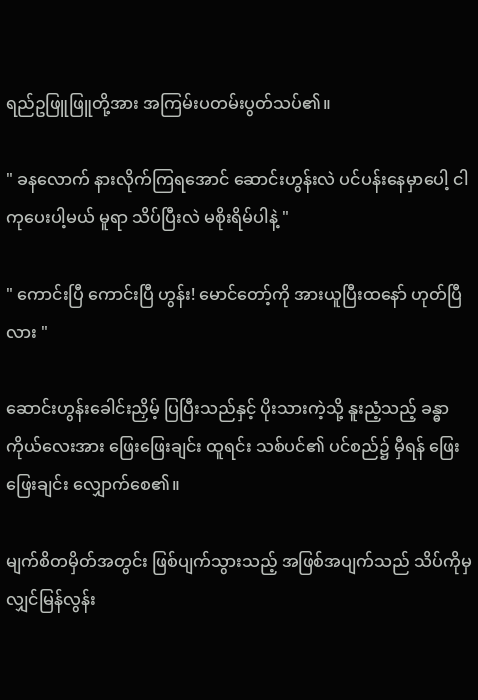ရည်ဥဖြူဖြူတို့အား အကြမ်းပတမ်းပွတ်သပ်၏။

" ခနလောက် နားလိုက်ကြရအောင် ဆောင်းဟွန်းလဲ ပင်ပန်းနေမှာပေါ့ ငါကုပေးပါ့မယ် မူရာ သိပ်ပြီးလဲ မစိုးရိမ်ပါနဲ့ "

" ကောင်းပြီ ကောင်းပြီ ဟွန်း! မောင်တော့်ကို အားယူပြီးထနော် ဟုတ်ပြီလား "

ဆောင်းဟွန်းခေါင်းညှိမ့် ပြပြီးသည်နှင့် ပိုးသားကဲ့သို့ နူးညံ့သည့် ခန္ဓာကိုယ်လေးအား ဖြေးဖြေးချင်း ထူရင်း သစ်ပင်၏ ပင်စည်၌ မှီရန် ဖြေးဖြေးချင်း လျှောက်စေ၏။

မျက်စိတမှိတ်အတွင်း ဖြစ်ပျက်သွားသည့် အဖြစ်အပျက်သည် သိပ်ကိုမှ လျှင်မြန်လွန်း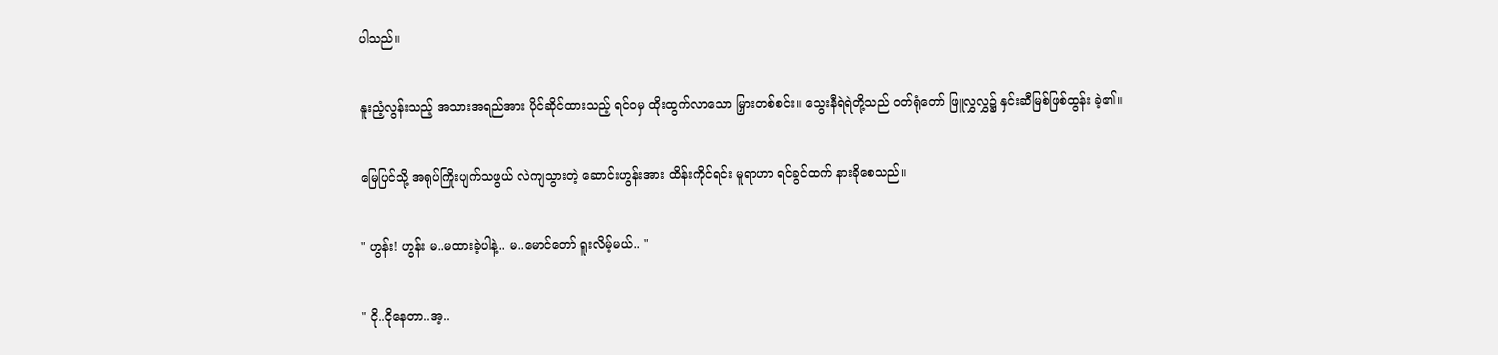ပါသည်။

နူးညံ့လွန်းသည့် အသားအရည်အား ပိုင်ဆိုင်ထားသည့် ‌ရင်ဝမှ ထိုးထွက်လာသော မြှားတစ်စင်း။ သွေးနီရဲရဲတို့သည် ဝတ်ရုံတော် ဖြူလွှလွှ၌ နှင်းဆီမြစ်ဖြစ်ထွန်း ခဲ့၏။

မြေပြင်သို့ အရုပ်ကြိုးပျက်သဖွယ် လဲကျသွားတဲ့ ဆောင်းဟွန်းအား ထိန်းကိုင်ရင်း မူရာဟာ ရင်ခွင်ထက် နားခိုစေသည်။

" ဟွန်း! ဟွန်း မ..မထားခဲ့ပါနဲ့.. မ..မောင်တော် ရူးလိမ့်မယ်.. "

" ငို..ငိုနေတာ..အ့..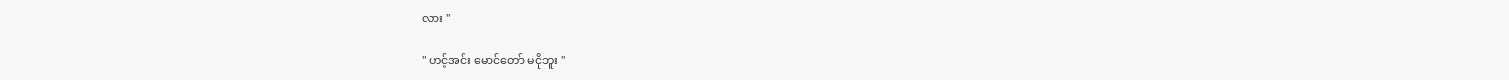လား "

" ဟင့်အင်း မောင်တော် မငိုဘူး "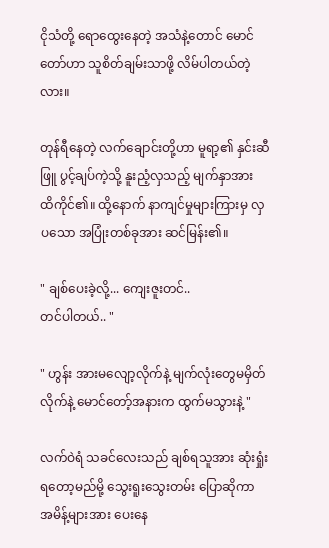ငိုသံတို့ ရောထွေးနေတဲ့ အသံနဲ့တောင် မောင်တော်ဟာ သူစိတ်ချမ်းသာဖို့ လိမ်ပါတယ်တဲ့လား။

တုန်ရီနေတဲ့ လက်ချောင်းတို့ဟာ မူရာ့၏ နှင်းဆီဖြူ ပွင့်ချပ်ကဲ့သို့ နူးညံ့လှသည့် မျက်နှာအား ထိကိုင်၏။ ထို့နောက် နာကျင်မှုများကြားမှ လှပသော အပြုံးတစ်ခုအား ဆင်မြန်း၏။

" ချစ်ပေးခဲ့လို့... ကျေးဇူးတင်..
တင်ပါတယ်.. "

" ဟွန်း အားမလျော့လိုက်နဲ့ မျက်လုံးတွေမမှိတ်လိုက်နဲ့ မောင်တော့်အနားက ထွက်မသွားနဲ့ "

လက်ဝဲရံ သခင်လေးသည် ချစ်ရသူအား ဆုံးရှုံးရတော့မည်မို့ သွေးရူးသွေးတမ်း ပြောဆိုကာ အမိန့်များအား ပေးနေ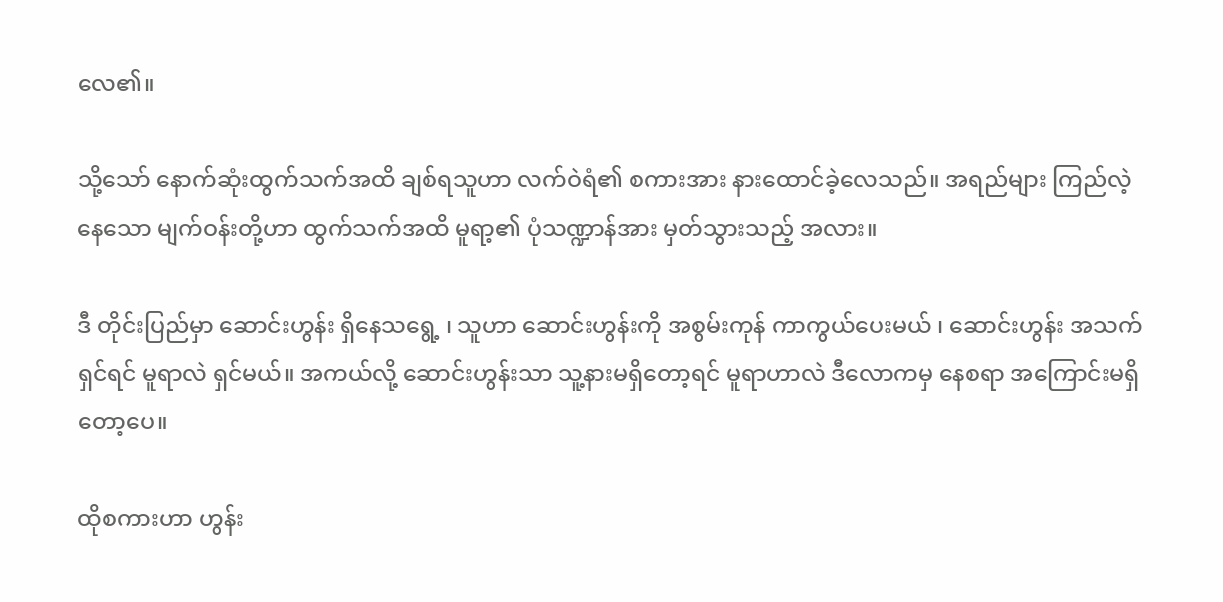လေ၏။

သို့သော် နောက်ဆုံးထွက်သက်အထိ ချစ်ရသူဟာ လက်ဝဲရံ၏ စကားအား နားထောင်ခဲ့လေသည်။ အရည်များ ကြည်လဲ့နေသော မျက်ဝန်းတို့ဟာ ထွက်သက်အထိ မူရာ့၏ ပုံသဏ္ဍာန်အား မှတ်သွားသည့် အလား။

ဒီ တိုင်းပြည်မှာ ဆောင်းဟွန်း ရှိနေသရွေ့ ၊ သူဟာ ဆောင်းဟွန်းကို အစွမ်းကုန် ကာကွယ်ပေးမယ် ၊ ဆောင်းဟွန်း အသက်ရှင်ရင် မူရာလဲ ရှင်မယ်။ အကယ်လို့ ဆောင်းဟွန်းသာ သူ့နားမရှိတော့ရင် မူရာဟာလဲ ဒီလောကမှ နေစရာ အကြောင်းမရှိတော့ပေ။

ထိုစကားဟာ ဟွန်း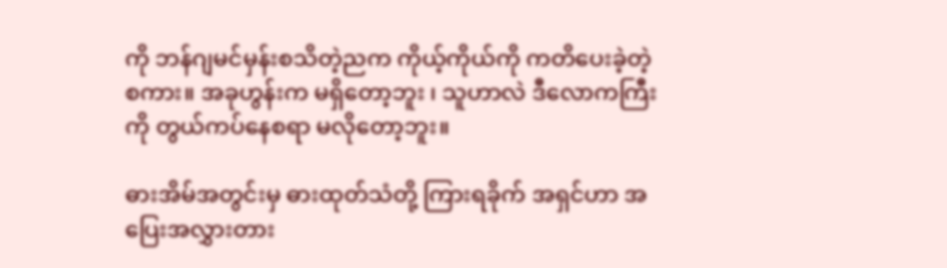ကို ဘန်ဂျမင်မှန်းစသိတဲ့ညက ကိုယ့်ကိုယ်ကို ကတိပေးခဲ့တဲ့ စကား။ ‌အခုဟွန်းက မရှိတော့ဘူး ၊ သူဟာလဲ ‌ဒီလောကကြီးကို တွယ်ကပ်နေစရာ မလိုတော့ဘူး။

ဓားအိမ်အတွင်းမှ ဓားထုတ်သံတို့ ကြားရခိုက် အရှင်ဟာ အပြေးအလွှားတား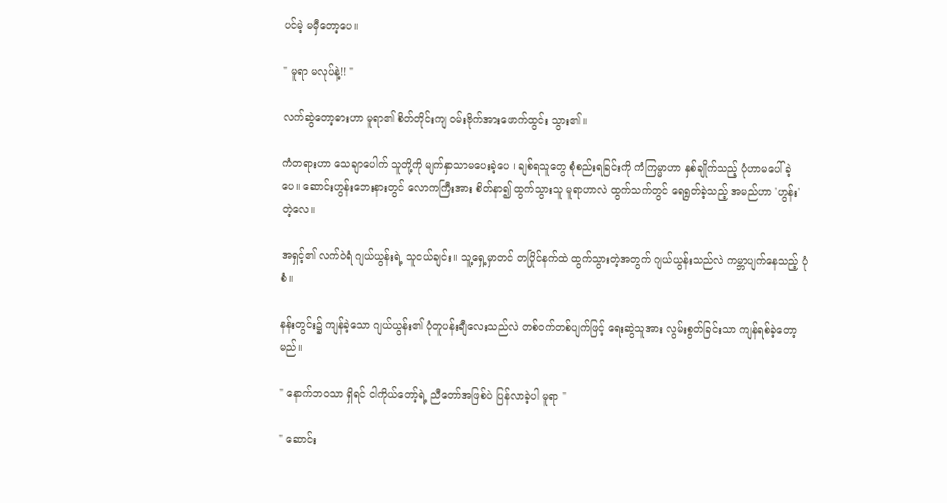ပင်မဲ့ မမှီတော့ပေ။

" မူရာ မလုပ်နဲ့!! "

လက်ဆွဲတော့ဓားဟာ မူရာ၏ စိတ်တိုင်းကျ ဝမ်းဗိုက်အားဖောက်ထွင်း သွား၏။

ကံတရားဟာ သေချာပေါက် သူတို့ကို မျက်နှာသာမပေးခဲ့ပေ ၊ ချစ်ရသူတွေ စုံစည်းရခြင်းကို ကံကြမ္မာဟာ နှစ်ချိုက်သည့် ပုံဟာမပေါ်ခဲ့ပေ။ ဆောင်းဟွန်းဘေးနားတွင် လောကကြီးအား စိတ်နာ၍ ထွက်သွားသူ မူရာဟာလဲ ထွက်သက်တွင် ရေရွတ်ခဲ့သည့် အမည်ဟာ 'ဟွန်း' တဲ့လေ။

အရှင့်၏ လက်ဝဲရံ ဂျယ်ယွန်းရဲ့ သူငယ်ချင်း။ သူ့ရှေ့မှာတင် တပြိုင်နက်ထဲ ထွက်သွားတဲ့အတွက် ဂျယ်ယွန်းသည်လဲ ကမ္ဘာပျက်နေသည့် ပုံစံ။

နန်း‌တွင်း၌ ကျန်ခဲ့သော ဂျယ်ယွန်း၏ ပုံတူပန်းချီလေးသည်လဲ တစ်ဝက်တစ်ပျက်ဖြင့် ရေးဆွဲသူအား လွမ်းစွတ်ခြင်းသာ ကျန်ရစ်ခဲ့တော့မည်။

" နောက်ဘဝသာ ရှိရင် ငါကိုယ်တော့်ရဲ့ ညီတော်အဖြစ်ပဲ ပြန်လာခဲ့ပါ မူရာ "

" ဆောင်း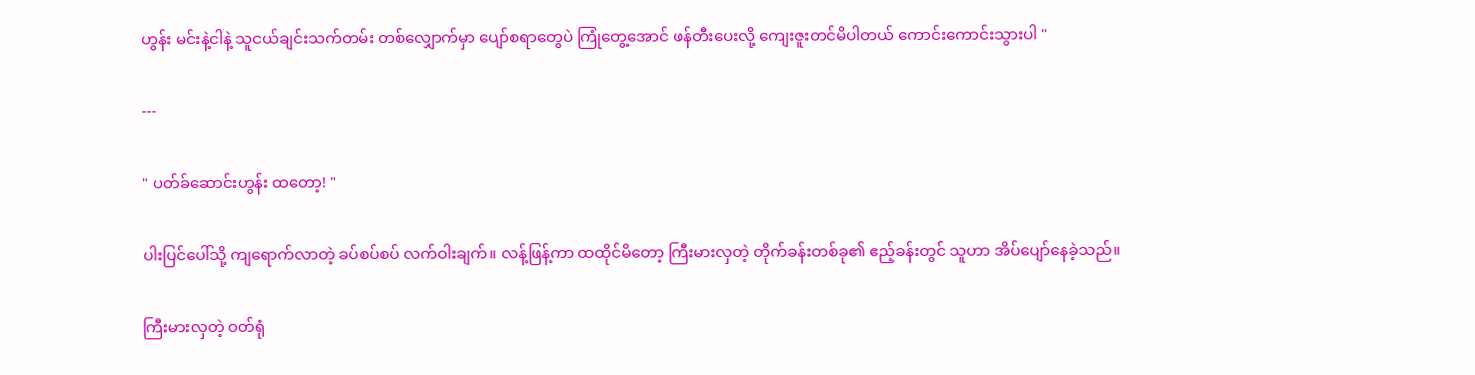ဟွန်း မင်းနဲ့ငါနဲ့ သူငယ်ချင်းသက်တမ်း တစ်လျှောက်မှာ ပျော်စရာတွေပဲ ကြုံတွေ့အောင် ဖန်တီးပေးလို့ ကျေးဇူးတင်မိပါတယ် ကောင်းကောင်းသွားပါ "

---

" ပတ်ခ်ဆောင်းဟွန်း ထတော့! "

ပါးပြင်ပေါ်သို့ ကျရောက်လာတဲ့ ခပ်စပ်စပ် လက်ဝါးချက်။ လန့်ဖြန့်ကာ ‌ထထိုင်မိတော့ ကြီးမားလှတဲ့ တိုက်ခန်းတစ်ခု၏ ဧည့်ခန်းတွင် သူဟာ အိပ်ပျော်နေခဲ့သည်။

ကြီးမားလှတဲ့ ဝတ်ရုံ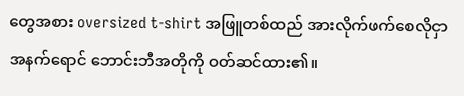တွေအစား oversized t-shirt အဖြူတစ်ထည် အားလိုက်ဖက်စေလိုငှာ အနက်ရောင် ဘောင်းဘီအတိုကို ဝတ်ဆင်ထား၏။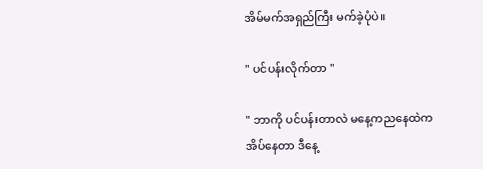အိမ်မက်အရှည်ကြီး မက်ခဲ့ပုံပဲ။

" ပင်ပန်းလိုက်တာ "

" ဘာကို ပင်ပန်းတာလဲ မနေ့ကညနေထဲက အိပ်နေတာ ဒီနေ့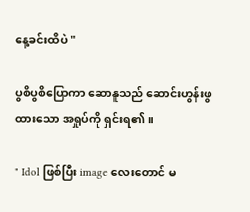နေ့ခင်းထိပဲ "

ပွစိပွစိပြောကာ ဆောနူသည် ဆောင်းဟွန်းဖွထားသော အရှုပ်ကို ရှင်းရ၏။

" Idol ဖြစ်ပြီး image လေးတောင် မ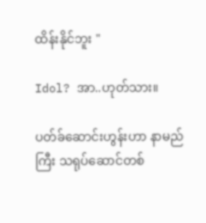ထိန်းနိုင်ဘူး "

Idol? အာ..ဟုတ်သား။

ပတ်ခ်ဆောင်းဟွန်းဟာ နာမည်ကြီး သရုပ်ဆောင်တစ်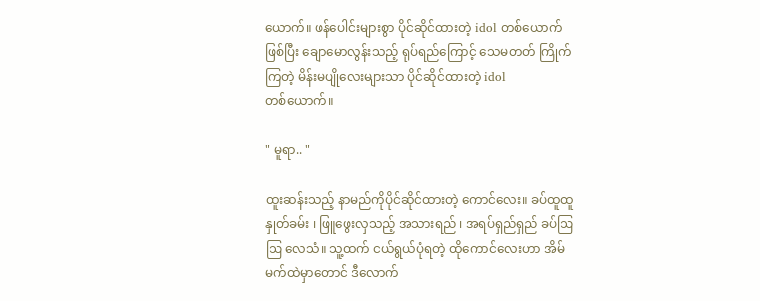ယောက်။ ဖန်ပေါင်းများစွာ ပိုင်ဆိုင်ထားတဲ့ idol တစ်ယောက်ဖြစ်ပြီး ချောမောလွန်းသည့် ရုပ်ရည်ကြောင့် သေမတတ် ကြိုက်ကြတဲ့ မိန်းမပျိုလေးများသာ ပိုင်ဆိုင်ထားတဲ့ idol တစ်‌ယောက်။

" မူရာ.. "

ထူးဆန်းသည့် နာမည်ကိုပိုင်ဆိုင်ထားတဲ့ ကောင်လေး။ ခပ်ထူထူနှုတ်ခမ်း ၊ ဖြူဖွေးလှသည့် အသားရည် ၊ အရပ်ရှည်ရှည် ခပ်ဩဩ လေသံ။ ‌သူ့ထက် ငယ်ရွယ်ပုံရတဲ့ ထိုကောင်လေးဟာ အိမ်မက်ထဲမှာတောင် ဒီလောက်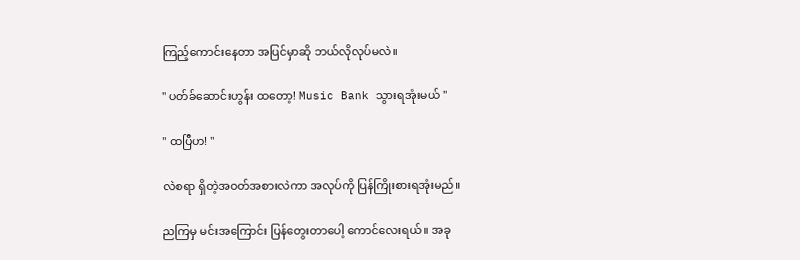ကြည့်ကောင်းနေတာ အပြင်မှာဆို ဘယ်လိုလုပ်မလဲ။

" ပတ်ခ်ဆောင်းဟွန်း ထတော့! Music Bank သွားရအုံးမယ် "

" ထပြီဟ! "

လဲစရာ ရှိတဲ့အဝတ်အစားလဲကာ အလုပ်ကို ပြန်ကြိုးစားရအုံးမည်။

ညကြမှ မင်းအကြောင်း ပြန်တွေးတာပေါ့ ကောင်လေးရယ်။ အခု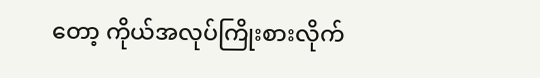တော့ ကိုယ်အလုပ်ကြိုးစားလိုက်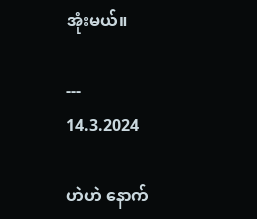အုံးမယ်။

---
14.3.2024

ဟဲဟဲ နောက်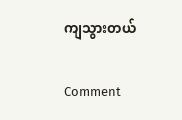ကျသွားတယ်

Comment